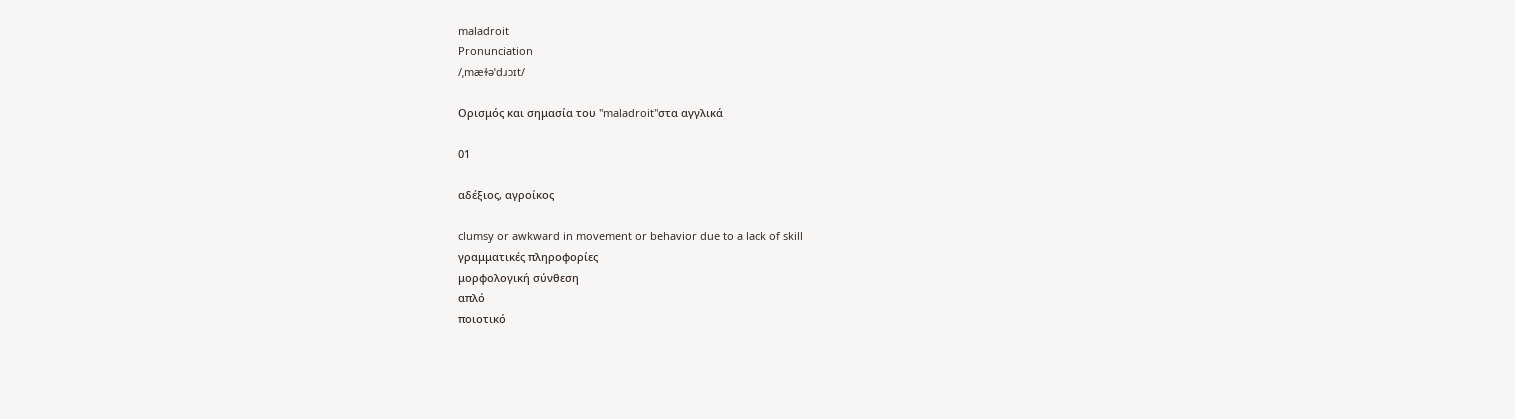maladroit
Pronunciation
/ˌmæɫəˈdɹɔɪt/

Ορισμός και σημασία του "maladroit"στα αγγλικά

01

αδέξιος, αγροίκος

clumsy or awkward in movement or behavior due to a lack of skill
γραμματικές πληροφορίες
μορφολογική σύνθεση
απλό
ποιοτικό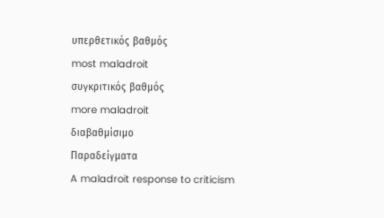υπερθετικός βαθμός
most maladroit
συγκριτικός βαθμός
more maladroit
διαβαθμίσιμο
Παραδείγματα
A maladroit response to criticism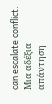can escalate conflict.
Μια αδέξια απάντηση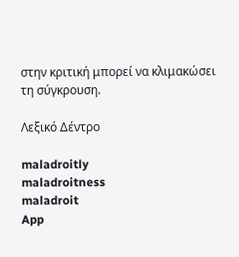στην κριτική μπορεί να κλιμακώσει τη σύγκρουση.

Λεξικό Δέντρο

maladroitly
maladroitness
maladroit
App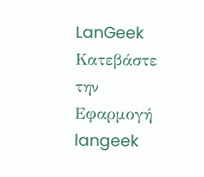LanGeek
Κατεβάστε την Εφαρμογή
langeek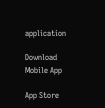application

Download Mobile App

App Store